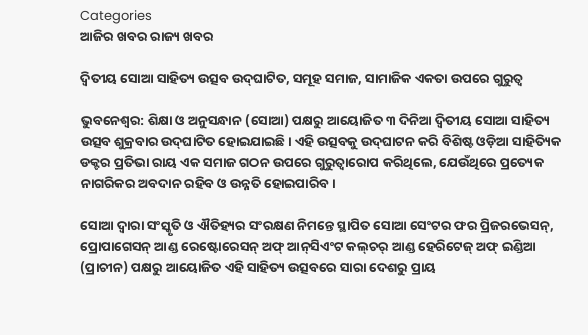Categories
ଆଜିର ଖବର ରାଜ୍ୟ ଖବର

ଦ୍ୱିତୀୟ ସୋଆ ସାହିତ୍ୟ ଉତ୍ସବ ଉଦ୍‌ଘାଟିତ, ସମୂହ ସମାଜ, ସାମାଜିକ ଏକତା ଉପରେ ଗୁରୁତ୍ୱ

ଭୁବନେଶ୍ୱର: ଶିକ୍ଷା ଓ ଅନୁସନ୍ଧାନ (ସୋଆ) ପକ୍ଷରୁ ଆୟୋଜିତ ୩ ଦିନିଆ ଦ୍ୱିତୀୟ ସୋଆ ସାହିତ୍ୟ ଉତ୍ସବ ଶୁକ୍ରବାର ଉଦ୍‌ଘାଟିତ ହୋଇଯାଇଛି। ଏହି ଉତ୍ସବକୁ ଉଦ୍‌ଘାଟନ କରି ବିଶିଷ୍ଟ ଓଡ଼ିଆ ସାହିତ୍ୟିକ ଡକ୍ଟର ପ୍ରତିଭା ରାୟ ଏକ ସମାଜ ଗଠନ ଉପରେ ଗୁରୁତ୍ଵାରୋପ କରିଥିଲେ, ଯେଉଁଥିରେ ପ୍ରତ୍ୟେକ ନାଗରିକର ଅବଦାନ ରହିବ ଓ ଉନ୍ନତି ହୋଇପାରିବ।

ସୋଆ ଦ୍ୱାରା ସଂସ୍କୃତି ଓ ଐତିହ୍ୟର ସଂରକ୍ଷଣ ନିମନ୍ତେ ସ୍ଥାପିତ ସୋଆ ସେଂଟର ଫର ପ୍ରିଜରଭେସନ୍‌, ପ୍ରୋପାଗେସନ୍ ଆଣ୍ଡ ରେଷ୍ଟୋରେସନ୍ ଅଫ୍ ଆନ୍‌ସିଏଂଟ କଲ୍‌ଚର୍ ଆଣ୍ଡ ହେରିଟେଜ୍ ଅଫ୍ ଇଣ୍ଡିଆ (ପ୍ରାଚୀନ) ପକ୍ଷରୁ ଆୟୋଜିତ ଏହି ସାହିତ୍ୟ ଉତ୍ସବରେ ସାରା ଦେଶରୁ ପ୍ରାୟ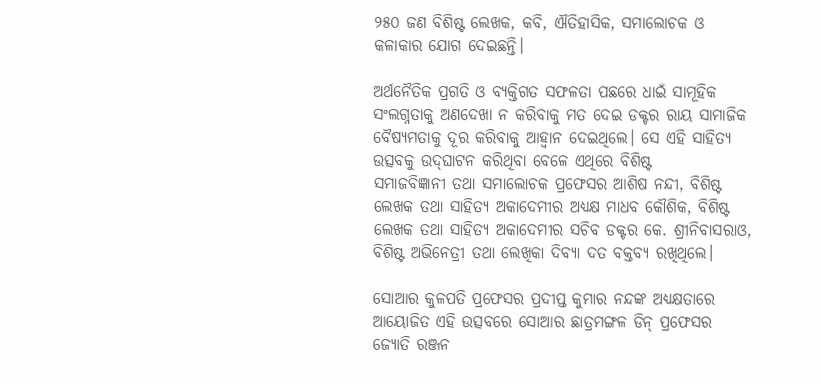୨୫୦ ଜଣ ବିଶିଷ୍ଟ ଲେଖକ, କବି, ଐତିହାସିକ, ସମାଲୋଚକ ଓ କଳାକାର ଯୋଗ ଦେଇଛନ୍ତି।

ଅର୍ଥନୈତିକ ପ୍ରଗତି ଓ ବ୍ୟକ୍ତିଗତ ସଫଳତା ପଛରେ ଧାଇଁ ସାମୂହିକ ସଂଲଗ୍ନତାକୁ ଅଣଦେଖା ନ କରିବାକୁ ମତ ଦେଇ ଡକ୍ଟର ରାୟ ସାମାଜିକ ବୈଷ୍ୟମତାକୁ ଦୂର କରିବାକୁ ଆହ୍ୱାନ ଦେଇଥିଲେ। ସେ ଏହି ସାହିତ୍ୟ ଉତ୍ସବକୁ ଉଦ୍‌ଘାଟନ କରିଥିବା ବେଳେ ଏଥିରେ ବିଶିଷ୍ଟ
ସମାଜବିଜ୍ଞାନୀ ତଥା ସମାଲୋଚକ ପ୍ରଫେସର ଆଶିଷ ନନ୍ଦୀ, ବିଶିଷ୍ଟ ଲେଖକ ତଥା ସାହିତ୍ୟ ଅକାଦେମୀର ଅଧ୍ୟକ୍ଷ ମାଧବ କୌଶିକ, ବିଶିଷ୍ଟ ଲେଖକ ତଥା ସାହିତ୍ୟ ଅକାଦେମୀର ସଚିବ ଡକ୍ଟର କେ. ଶ୍ରୀନିବାସରାଓ, ବିଶିଷ୍ଟ ଅଭିନେତ୍ରୀ ତଥା ଲେଖିକା ଦିବ୍ୟା ଦତ ବକ୍ତବ୍ୟ ରଖିଥିଲେ।

ସୋଆର କୁଳପତି ପ୍ରଫେସର ପ୍ରଦୀପ୍ତ କୁମାର ନନ୍ଦଙ୍କ ଅଧ୍ୟକ୍ଷତାରେ ଆୟୋଜିତ ଏହି ଉତ୍ସବରେ ସୋଆର ଛାତ୍ରମଙ୍ଗଳ ଡିନ୍ ପ୍ରଫେସର ଜ୍ୟୋତି ରଞ୍ଜନ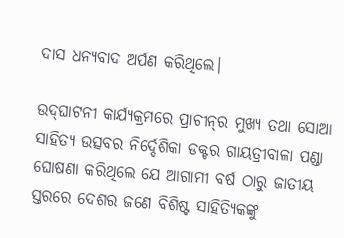ଦାସ ଧନ୍ୟବାଦ ଅର୍ପଣ କରିଥିଲେ।

ଉଦ୍‌ଘାଟନୀ କାର୍ଯ୍ୟକ୍ରମରେ ପ୍ରାଚୀନ୍‌ର ମୁଖ୍ୟ ତଥା ସୋଆ ସାହିତ୍ୟ ଉତ୍ସବର ନିର୍ଦ୍ଦେଶିକା ଡକ୍ଟର ଗାୟତ୍ରୀବାଳା ପଣ୍ଡା ଘୋଷଣା କରିଥିଲେ ଯେ ଆଗାମୀ ବର୍ଷ ଠାରୁ ଜାତୀୟ ସ୍ତରରେ ଦେଶର ଜଣେ ବିଶିଷ୍ଟ ସାହିତ୍ୟିକଙ୍କୁ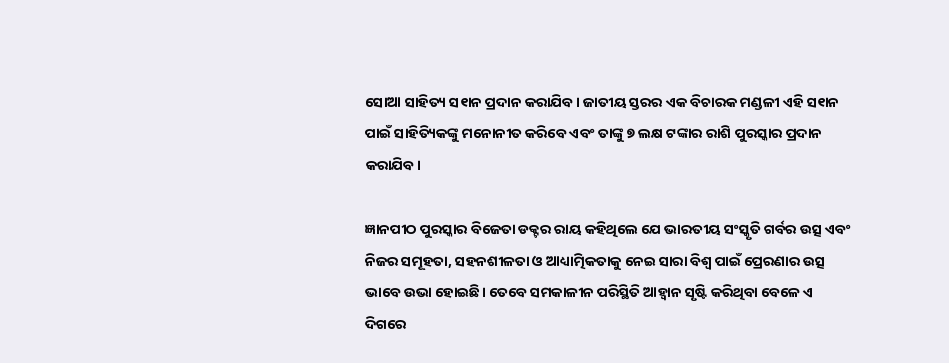ସୋଆ ସାହିତ୍ୟ ସ୧ାନ ପ୍ରଦାନ କରାଯିବ। ଜାତୀୟ ସ୍ତରର ଏକ ବିଚାରକ ମଣ୍ଡଳୀ ଏହି ସ୧ାନ ପାଇଁ ସାହିତ୍ୟିକଙ୍କୁ ମନୋନୀତ କରିବେ ଏବଂ ତାଙ୍କୁ ୭ ଲକ୍ଷ ଟଙ୍କାର ରାଶି ପୁରସ୍କାର ପ୍ରଦାନ କରାଯିବ।

ଜ୍ଞାନପୀଠ ପୁରସ୍କାର ବିଜେତା ଡକ୍ଟର ରାୟ କହିଥିଲେ ଯେ ଭାରତୀୟ ସଂସ୍କୃତି ଗର୍ବର ଉତ୍ସ ଏବଂ ନିଜର ସମୂହତା, ସହନଶୀଳତା ଓ ଆଧ୍ୟାତ୍ମିକତାକୁ ନେଇ ସାରା ବିଶ୍ୱ ପାଇଁ ପ୍ରେରଣାର ଉତ୍ସ ଭାବେ ଉଭା ହୋଇଛି। ତେବେ ସମକାଳୀନ ପରିସ୍ଥିତି ଆହ୍ୱାନ ସୃଷ୍ଟି କରିଥିବା ବେଳେ ଏ ଦିଗରେ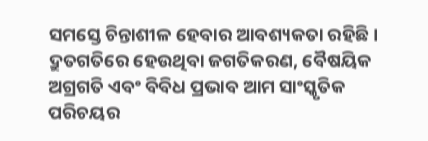ସମସ୍ତେ ଚିନ୍ତାଶୀଳ ହେବାର ଆବଶ୍ୟକତା ରହିଛି। ଦ୍ରୁତଗତିରେ ହେଉଥିବା ଜଗତିକରଣ, ବୈଷୟିକ ଅଗ୍ରଗତି ଏବଂ ବିବିଧ ପ୍ରଭାବ ଆମ ସାଂସ୍କୃତିକ ପରିଚୟର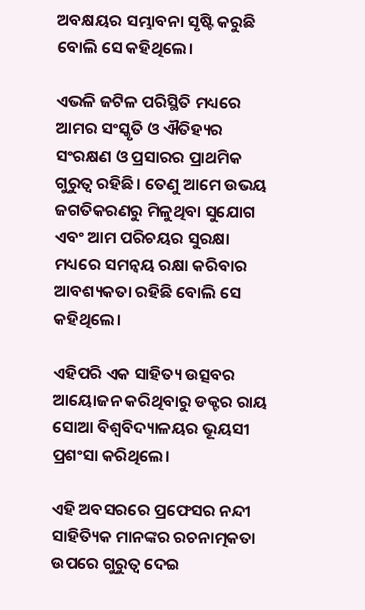ଅବକ୍ଷୟର ସମ୍ଭାବନା ସୃଷ୍ଟି କରୁଛି ବୋଲି ସେ କହିଥିଲେ।

ଏଭଳି ଜଟିଳ ପରିସ୍ଥିତି ମଧ୍ୟରେ ଆମର ସଂସ୍କୃତି ଓ ଐତିହ୍ୟର ସଂରକ୍ଷଣ ଓ ପ୍ରସାରର ପ୍ରାଥମିକ ଗୁରୁତ୍ୱ ରହିଛି। ତେଣୁ ଆମେ ଉଭୟ ଜଗତିକରଣରୁ ମିଳୁଥିବା ସୁଯୋଗ ଏବଂ ଆମ ପରିଚୟର ସୁରକ୍ଷା ମଧ୍ୟରେ ସମନ୍ୱୟ ରକ୍ଷା କରିବାର ଆବଶ୍ୟକତା ରହିଛି ବୋଲି ସେ କହିଥିଲେ।

ଏହିପରି ଏକ ସାହିତ୍ୟ ଉତ୍ସବର ଆୟୋଜନ କରିଥିବାରୁ ଡକ୍ଟର ରାୟ ସୋଆ ବିଶ୍ୱବିଦ୍ୟାଳୟର ଭୂୟସୀ ପ୍ରଶଂସା କରିଥିଲେ।

ଏହି ଅବସରରେ ପ୍ରଫେସର ନନ୍ଦୀ ସାହିତ୍ୟିକ ମାନଙ୍କର ରଚନାତ୍ମକତା ଉପରେ ଗୁରୁତ୍ୱ ଦେଇ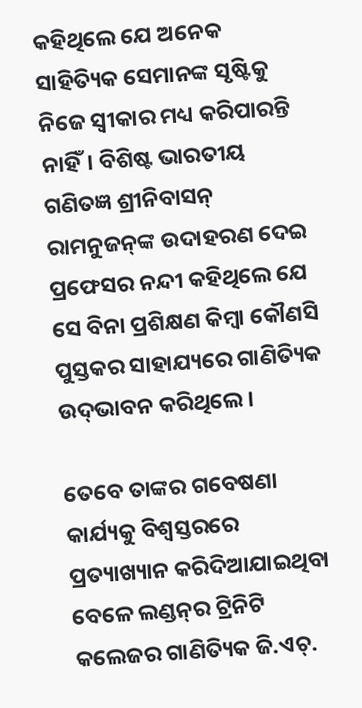କହିଥିଲେ ଯେ ଅନେକ ସାହିତ୍ୟିକ ସେମାନଙ୍କ ସୃଷ୍ଟିକୁ ନିଜେ ସ୍ୱୀକାର ମଧ୍ୟ କରିପାରନ୍ତି ନାହିଁ। ବିଶିଷ୍ଟ ଭାରତୀୟ ଗଣିତଜ୍ଞ ଶ୍ରୀନିବାସନ୍ ରାମନୁଜନ୍‌ଙ୍କ ଉଦାହରଣ ଦେଇ ପ୍ରଫେସର ନନ୍ଦୀ କହିଥିଲେ ଯେ ସେ ବିନା ପ୍ରଶିକ୍ଷଣ କିମ୍ବା କୌଣସି ପୁସ୍ତକର ସାହାଯ୍ୟରେ ଗାଣିତ୍ୟିକ ଉଦ୍‌ଭାବନ କରିଥିଲେ।

ତେବେ ତାଙ୍କର ଗବେଷଣା କାର୍ଯ୍ୟକୁ ବିଶ୍ୱସ୍ତରରେ ପ୍ରତ୍ୟାଖ୍ୟାନ କରିଦିଆଯାଇଥିବା ବେଳେ ଲଣ୍ଡନ୍‌ର ଟ୍ରିନିଟି କଲେଜର ଗାଣିତ୍ୟିକ ଜି.ଏଚ୍‌.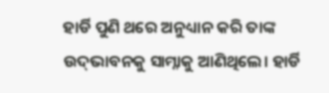ହାର୍ଡି ପୁଣି ଥରେ ଅନୁଧ୍ୟାନ କରି ତାଙ୍କ ଉଦ୍‌ଭାବନକୁ ସାମ୍ନାକୁ ଆଣିଥିଲେ। ହାର୍ଡି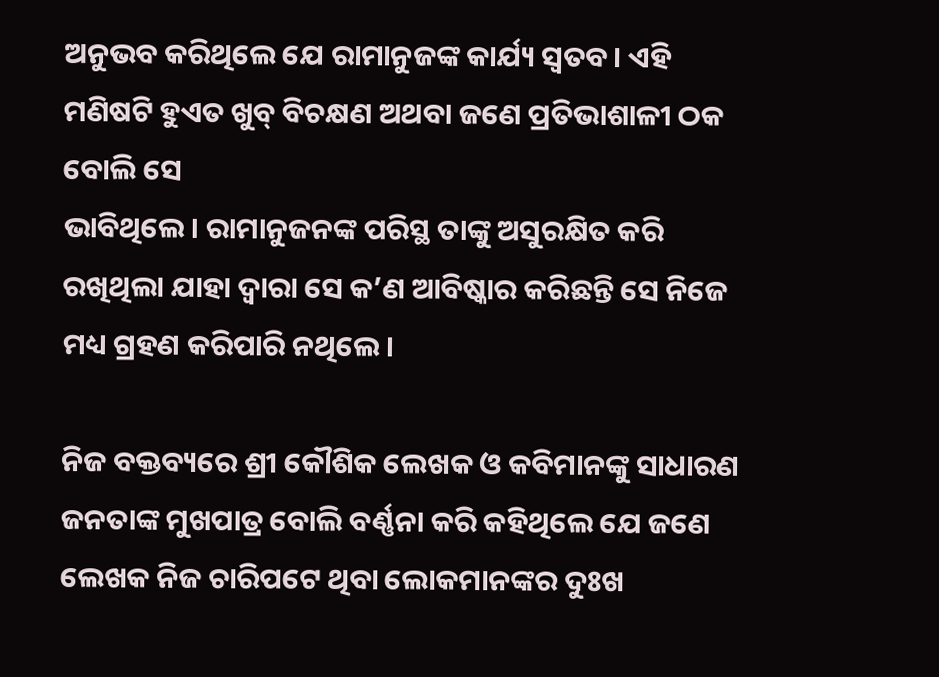ଅନୁଭବ କରିଥିଲେ ଯେ ରାମାନୁଜଙ୍କ କାର୍ଯ୍ୟ ସ୍ୱତବ। ଏହି ମଣିଷଟି ହୁଏତ ଖୁବ୍ ବିଚକ୍ଷଣ ଅଥବା ଜଣେ ପ୍ରତିଭାଶାଳୀ ଠକ ବୋଲି ସେ
ଭାବିଥିଲେ। ରାମାନୁଜନଙ୍କ ପରିସ୍ଥ ତାଙ୍କୁ ଅସୁରକ୍ଷିତ କରି ରଖିଥିଲା ଯାହା ଦ୍ୱାରା ସେ କ’ଣ ଆବିଷ୍କାର କରିଛନ୍ତି ସେ ନିଜେ ମଧ୍ୟ ଗ୍ରହଣ କରିପାରି ନଥିଲେ।

ନିଜ ବକ୍ତବ୍ୟରେ ଶ୍ରୀ କୌଶିକ ଲେଖକ ଓ କବିମାନଙ୍କୁ ସାଧାରଣ ଜନତାଙ୍କ ମୁଖପାତ୍ର ବୋଲି ବର୍ଣ୍ଣନା କରି କହିଥିଲେ ଯେ ଜଣେ ଲେଖକ ନିଜ ଚାରିପଟେ ଥିବା ଲୋକମାନଙ୍କର ଦୁଃଖ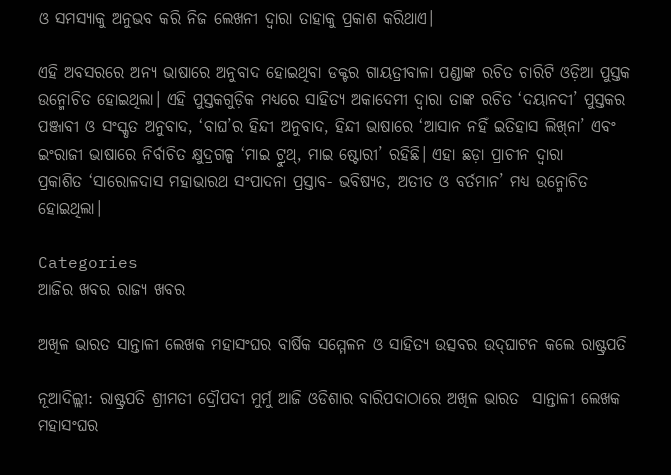ଓ ସମସ୍ୟାକୁ ଅନୁଭବ କରି ନିଜ ଲେଖନୀ ଦ୍ୱାରା ତାହାକୁ ପ୍ରକାଶ କରିଥାଏ।

ଏହି ଅବସରରେ ଅନ୍ୟ ଭାଷାରେ ଅନୁବାଦ ହୋଇଥିବା ଡକ୍ଟର ଗାୟତ୍ରୀବାଳା ପଣ୍ଡାଙ୍କ ରଚିତ ଚାରିଟି ଓଡ଼ିଆ ପୁସ୍ତକ ଉନ୍ମୋଚିତ ହୋଇଥିଲା। ଏହି ପୁସ୍ତକଗୁଡ଼ିକ ମଧ୍ୟରେ ସାହିତ୍ୟ ଅକାଦେମୀ ଦ୍ୱାରା ତାଙ୍କ ରଚିତ ‘ଦୟାନଦୀ’ ପୁସ୍ତକର ପଞ୍ଜାବୀ ଓ ସଂସ୍କୃତ ଅନୁବାଦ, ‘ବାଘ’ର ହିନ୍ଦୀ ଅନୁବାଦ, ହିନ୍ଦୀ ଭାଷାରେ ‘ଆସାନ ନହିଁ ଇତିହାସ ଲିଖ୍‌ନା’ ଏବଂ ଇଂରାଜୀ ଭାଷାରେ ନିର୍ବାଚିତ କ୍ଷୁଦ୍ରଗଳ୍ପ ‘ମାଇ ଟ୍ରୁଥ୍‌, ମାଇ ଷ୍ଟୋରୀ’ ରହିଛି। ଏହା ଛଡ଼ା ପ୍ରାଚୀନ ଦ୍ୱାରା
ପ୍ରକାଶିତ ‘ସାରୋଳଦାସ ମହାଭାରଥ ସଂପାଦନା ପ୍ରସ୍ତାବ- ଭବିଷ୍ୟତ, ଅତୀତ ଓ ବର୍ତମାନ’ ମଧ୍ୟ ଉନ୍ମୋଚିତ ହୋଇଥିଲା।

Categories
ଆଜିର ଖବର ରାଜ୍ୟ ଖବର

ଅଖିଳ ଭାରତ ସାନ୍ତାଳୀ ଲେଖକ ମହାସଂଘର ବାର୍ଷିକ ସମ୍ମେଳନ ଓ ସାହିତ୍ୟ ଉତ୍ସବର ଉଦ୍‌ଘାଟନ କଲେ ରାଷ୍ଟ୍ରପତି

ନୂଆଦିଲ୍ଲୀ: ରାଷ୍ଟ୍ରପତି ଶ୍ରୀମତୀ ଦ୍ରୌପଦୀ ମୁର୍ମୁ ଆଜି ଓଡିଶାର ବାରିପଦାଠାରେ ଅଖିଳ ଭାରତ  ସାନ୍ତାଳୀ ଲେଖକ ମହାସଂଘର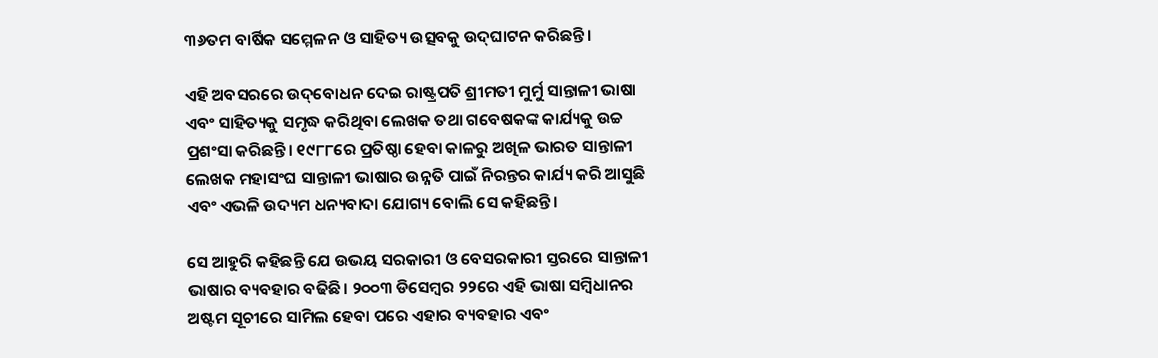୩୬ତମ ବାର୍ଷିକ ସମ୍ମେଳନ ଓ ସାହିତ୍ୟ ଉତ୍ସବକୁ ଉଦ୍‌ଘାଟନ କରିଛନ୍ତି।

ଏହି ଅବସରରେ ଉଦ୍‌ବୋଧନ ଦେଇ ରାଷ୍ଟ୍ରପତି ଶ୍ରୀମତୀ ମୁର୍ମୁ ସାନ୍ତାଳୀ ଭାଷା ଏବଂ ସାହିତ୍ୟକୁ ସମୃଦ୍ଧ କରିଥିବା ଲେଖକ ତଥା ଗବେଷକଙ୍କ କାର୍ଯ୍ୟକୁ ଉଚ୍ଚ ପ୍ରଶଂସା କରିଛନ୍ତି। ୧୯୮୮ରେ ପ୍ରତିଷ୍ଠା ହେବା କାଳରୁ ଅଖିଳ ଭାରତ ସାନ୍ତାଳୀ ଲେଖକ ମହାସଂଘ ସାନ୍ତାଳୀ ଭାଷାର ଉନ୍ନତି ପାଇଁ ନିରନ୍ତର କାର୍ଯ୍ୟ କରି ଆସୁଛି ଏବଂ ଏଭଳି ଉଦ୍ୟମ ଧନ୍ୟବାଦା ଯୋଗ୍ୟ ବୋଲି ସେ କହିଛନ୍ତି।

ସେ ଆହୁରି କହିଛନ୍ତି ଯେ ଉଭୟ ସରକାରୀ ଓ ବେସରକାରୀ ସ୍ତରରେ ସାନ୍ତାଳୀ ଭାଷାର ବ୍ୟବହାର ବଢିଛି। ୨୦୦୩ ଡିସେମ୍ବର ୨୨ରେ ଏହି ଭାଷା ସମ୍ବିଧାନର ଅଷ୍ଟମ ସୂଚୀରେ ସାମିଲ ହେବା ପରେ ଏହାର ବ୍ୟବହାର ଏବଂ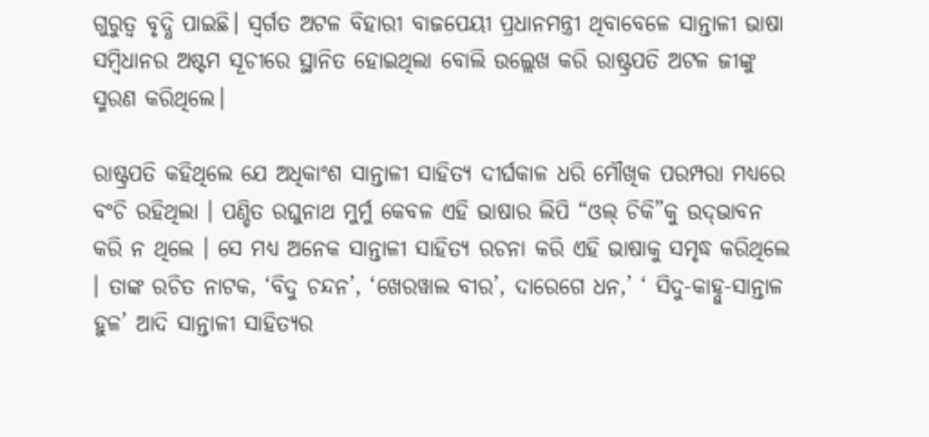ଗୁରୁତ୍ୱ ବୃଦ୍ଧି ପାଇଛି। ସ୍ୱର୍ଗତ ଅଟଳ ବିହାରୀ ବାଜପେୟୀ ପ୍ରଧାନମନ୍ତ୍ରୀ ଥିବାବେଳେ ସାନ୍ତାଳୀ ଭାଷା ସମ୍ବିଧାନର ଅଷ୍ଟମ ସୂଚୀରେ ସ୍ଥାନିତ ହୋଇଥିଲା ବୋଲି ଉଲ୍ଲେଖ କରି ରାଷ୍ଟ୍ରପତି ଅଟଳ ଜୀଙ୍କୁ ସ୍ମରଣ କରିଥିଲେ।

ରାଷ୍ଟ୍ରପତି କହିଥିଲେ ଯେ ଅଧିକାଂଶ ସାନ୍ତାଳୀ ସାହିତ୍ୟ ଦୀର୍ଘକାଳ ଧରି ମୌଖିକ ପରମ୍ପରା ମଧ୍ୟରେ ବଂଚି ରହିଥିଲା । ପଣ୍ଡିତ ରଘୁନାଥ ମୁର୍ମୁ କେବଳ ଏହି ଭାଷାର ଲିପି “ଓଲ୍ ଚିକି”କୁ ଉଦ୍‌ଭାବନ କରି ନ ଥିଲେ । ସେ ମଧ୍ୟ ଅନେକ ସାନ୍ତାଳୀ ସାହିତ୍ୟ ରଚନା କରି ଏହି ଭାଷାକୁ ସମୃଦ୍ଧ କରିଥିଲେ । ତାଙ୍କ ରଚିତ ନାଟକ, ‘ବିଦୁ ଚନ୍ଦନ’, ‘ଖେରୱାଲ ବୀର’, ଦାରେଗେ ଧନ,’ ‘ ସିଦୁ-କାହ୍ନୁ-ସାନ୍ତାଳ ହୁଳ’ ଆଦି ସାନ୍ତାଳୀ ସାହିତ୍ୟର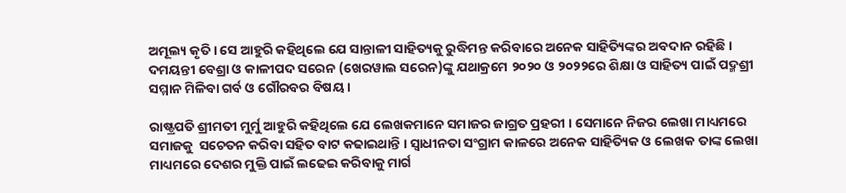ଅମୂଲ୍ୟ କୃତି । ସେ ଆହୁରି କହିଥିଲେ ଯେ ସାନ୍ତାଳୀ ସାହିତ୍ୟକୁ ରୁଦ୍ଧିମନ୍ତ କରିବାରେ ଅନେକ ସାହିତ୍ୟିଙ୍କର ଅବଦାନ ରହିଛି । ଦମୟନ୍ତୀ ବେଶ୍ରା ଓ କାଳୀପଦ ସରେନ (ଖେରୱାଲ ସରେନ)ଙ୍କୁ ଯଥାକ୍ରମେ ୨୦୨୦ ଓ ୨୦୨୨ରେ ଶିକ୍ଷା ଓ ସାହିତ୍ୟ ପାଇଁ ପଦ୍ମଶ୍ରୀ ସମ୍ମାନ ମିଳିବା ଗର୍ବ ଓ ଗୌରବର ବିଷୟ ।

ରାଷ୍ଟ୍ରପତି ଶ୍ରୀମତୀ ମୁର୍ମୁ ଆହୁରି କହିଥିଲେ ଯେ ଲେଖକମାନେ ସମାଜର ଜାଗ୍ରତ ପ୍ରହରୀ । ସେମାନେ ନିଜର ଲେଖା ମାଧ୍ୟମରେ ସମାଜକୁ  ସଚେତନ କରିବା ସହିତ ବାଟ କଢାଇଥାନ୍ତି । ସ୍ୱାଧୀନତା ସଂଗ୍ରାମ କାଳରେ ଅନେକ ସାହିତ୍ୟିକ ଓ ଲେଖକ ତାଙ୍କ ଲେଖା ମାଧ୍ୟମରେ ଦେଶର ମୁକ୍ତି ପାଇଁ ଲଢେଇ କରିବାକୁ ମାର୍ଗ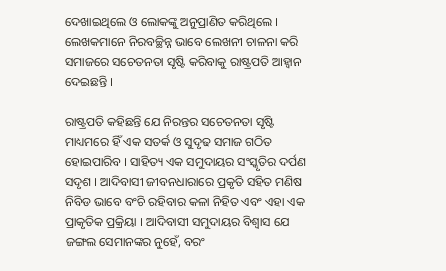ଦେଖାଇଥିଲେ ଓ ଲୋକଙ୍କୁ ଅନୁପ୍ରାଣିତ କରିଥିଲେ । ଲେଖକମାନେ ନିରବଚ୍ଛିନ୍ନ ଭାବେ ଲେଖନୀ ଚାଳନା କରି ସମାଜରେ ସଚେତନତା ସୃଷ୍ଟି କରିବାକୁ ରାଷ୍ଟ୍ରପତି ଆହ୍ୱାନ ଦେଇଛନ୍ତି ।

ରାଷ୍ଟ୍ରପତି କହିଛନ୍ତି ଯେ ନିରନ୍ତର ସଚେତନତା ସୃଷ୍ଟି ମାଧ୍ୟମରେ ହିଁ ଏକ ସତର୍କ ଓ ସୁଦୃଢ ସମାଜ ଗଠିତ ହୋଇପାରିବ । ସାହିତ୍ୟ ଏକ ସମୁଦାୟର ସଂସ୍କୃତିର ଦର୍ପଣ ସଦୃଶ । ଆଦିବାସୀ ଜୀବନଧାରାରେ ପ୍ରକୃତି ସହିତ ମଣିଷ ନିବିଡ ଭାବେ ବଂଚି ରହିବାର କଳା ନିହିତ ଏବଂ ଏହା ଏକ ପ୍ରାକୃତିକ ପ୍ରକ୍ରିୟା । ଆଦିବାସୀ ସମୁଦାୟର ବିଶ୍ୱାସ ଯେ ଜଙ୍ଗଲ ସେମାନଙ୍କର ନୁହେଁ, ବରଂ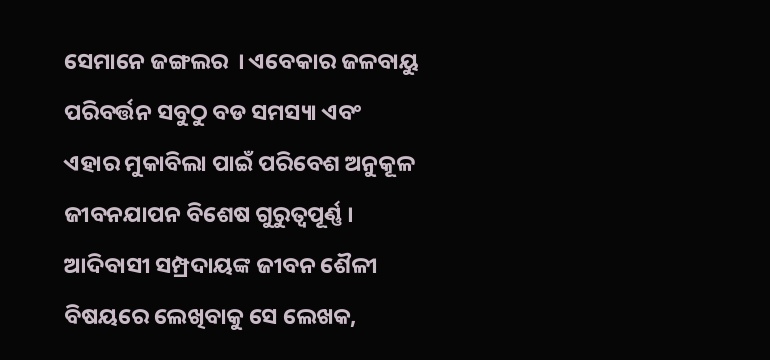ସେମାନେ ଜଙ୍ଗଲର  । ଏବେକାର ଜଳବାୟୁ ପରିବର୍ତ୍ତନ ସବୁଠୁ ବଡ ସମସ୍ୟା ଏବଂ ଏହାର ମୁକାବିଲା ପାଇଁ ପରିବେଶ ଅନୁକୂଳ ଜୀବନଯାପନ ବିଶେଷ ଗୁରୁତ୍ୱପୂର୍ଣ୍ଣ । ଆଦିବାସୀ ସମ୍ପ୍ରଦାୟଙ୍କ ଜୀବନ ଶୈଳୀ ବିଷୟରେ ଲେଖିବାକୁ ସେ ଲେଖକ,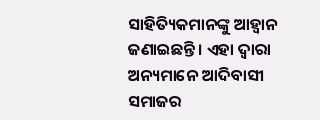ସାହିତ୍ୟିକମାନଙ୍କୁ ଆହ୍ୱାନ ଜଣାଇଛନ୍ତି । ଏହା ଦ୍ୱାରା ଅନ୍ୟମାନେ ଆଦିବାସୀ ସମାଜର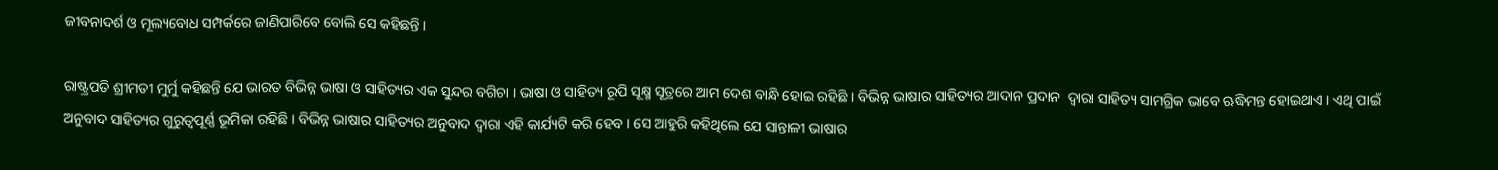ଜୀବନାଦର୍ଶ ଓ ମୂଲ୍ୟବୋଧ ସମ୍ପର୍କରେ ଜାଣିପାରିବେ ବୋଲି ସେ କହିଛନ୍ତି ।

ରାଷ୍ଟ୍ରପତି ଶ୍ରୀମତୀ ମୁର୍ମୁ କହିଛନ୍ତି ଯେ ଭାରତ ବିଭିନ୍ନ ଭାଷା ଓ ସାହିତ୍ୟର ଏକ ସୁନ୍ଦର ବଗିଚା । ଭାଷା ଓ ସାହିତ୍ୟ ରୂପି ସୂକ୍ଷ୍ମ ସୂତ୍ରରେ ଆମ ଦେଶ ବାନ୍ଧି ହୋଇ ରହିଛି । ବିଭିନ୍ନ ଭାଷାର ସାହିତ୍ୟର ଆଦାନ ପ୍ରଦାନ  ଦ୍ୱାରା ସାହିତ୍ୟ ସାମଗ୍ରିକ ଭାବେ ଋଦ୍ଧିମନ୍ତ ହୋଇଥାଏ । ଏଥି ପାଇଁ ଅନୁବାଦ ସାହିତ୍ୟର ଗୁରୁତ୍ୱପୂର୍ଣ୍ଣ ଭୂମିକା ରହିଛି । ବିଭିନ୍ନ ଭାଷାର ସାହିତ୍ୟର ଅନୁବାଦ ଦ୍ୱାରା ଏହି କାର୍ଯ୍ୟଟି କରି ହେବ । ସେ ଆହୁରି କହିଥିଲେ ଯେ ସାନ୍ତାଳୀ ଭାଷାର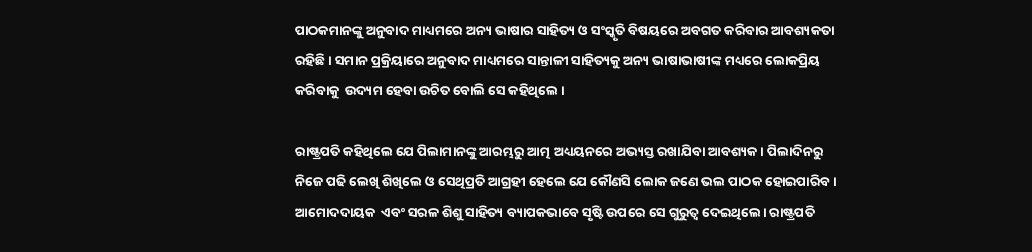ପାଠକମାନଙ୍କୁ ଅନୁବାଦ ମାଧ୍ୟମରେ ଅନ୍ୟ ଭାଷାର ସାହିତ୍ୟ ଓ ସଂସ୍କୃତି ବିଷୟରେ ଅବଗତ କରିବାର ଆବଶ୍ୟକତା ରହିଛି । ସମାନ ପ୍ରକ୍ରିୟାରେ ଅନୁବାଦ ମାଧ୍ୟମରେ ସାନ୍ତାଳୀ ସାହିତ୍ୟକୁ ଅନ୍ୟ ଭାଷାଭାଷୀଙ୍କ ମଧ୍ୟରେ ଲୋକପ୍ରିୟ କରିବାକୁ  ଉଦ୍ୟମ ହେବା ଉଚିତ ବୋଲି ସେ କହିଥିଲେ ।

ରାଷ୍ଟ୍ରପତି କହିଥିଲେ ଯେ ପିଲାମାନଙ୍କୁ ଆରମ୍ଭରୁ ଆତ୍ମ ଅଧ୍ୟୟନରେ ଅଭ୍ୟସ୍ତ ରଖାଯିବା ଆବଶ୍ୟକ। ପିଲାଦିନରୁ ନିଜେ ପଢି ଲେଖି ଶିଖିଲେ ଓ ସେଥିପ୍ରତି ଆଗ୍ରହୀ ହେଲେ ଯେ କୌଣସି ଲୋକ ଜଣେ ଭଲ ପାଠକ ହୋଇପାରିବ। ଆମୋଦଦାୟକ  ଏବଂ ସରଳ ଶିଶୁ ସାହିତ୍ୟ ବ୍ୟାପକଭାବେ ସୃଷ୍ଟି ଉପରେ ସେ ଗୁରୁତ୍ୱ ଦେଇଥିଲେ। ରାଷ୍ଟ୍ରପତି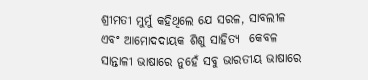ଶ୍ରୀମତୀ ମୁର୍ମୁ କହିଥିଲେ ଯେ ସରଳ, ସାବଲୀଳ ଏବଂ ଆମୋଦଦାୟକ ଶିଶୁ ସାହିତ୍ୟ  କେବଳ ସାନ୍ତାଳୀ ଭାଷାରେ ନୁହେଁ ସବୁ ଭାରତୀୟ ଭାଷାରେ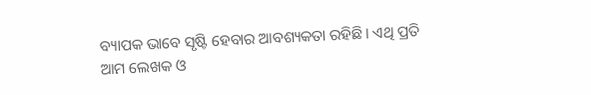ବ୍ୟାପକ ଭାବେ ସୃଷ୍ଟି ହେବାର ଆବଶ୍ୟକତା ରହିଛି। ଏଥି ପ୍ରତି ଆମ ଲେଖକ ଓ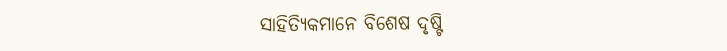ସାହିତ୍ୟିକମାନେ ବିଶେଷ ଦୃଷ୍ଟି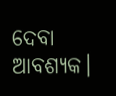ଦେବା ଆବଶ୍ୟକ।